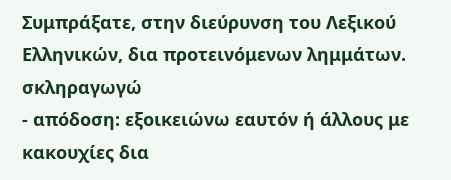Συμπράξατε, στην διεύρυνση του Λεξικού Ελληνικών, δια προτεινόμενων λημμάτων.
σκληραγωγώ
- απόδοση: εξοικειώνω εαυτόν ή άλλους με κακουχίες δια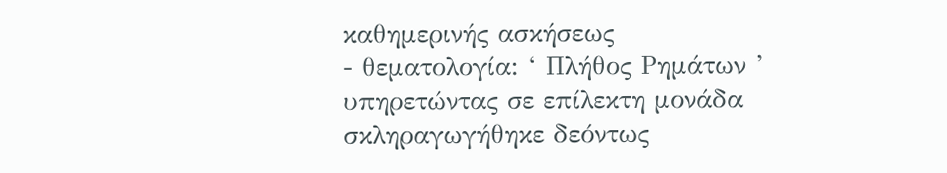καθημερινής ασκήσεως
- θεματολογία: ‘ Πλήθος Ρημάτων ’
υπηρετώντας σε επίλεκτη μονάδα σκληραγωγήθηκε δεόντως